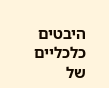היבטים כלכליים של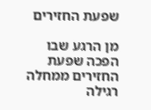שפעת החזירים

מן הרגע שבו הפכה שפעת החזירים ממחלה רגילה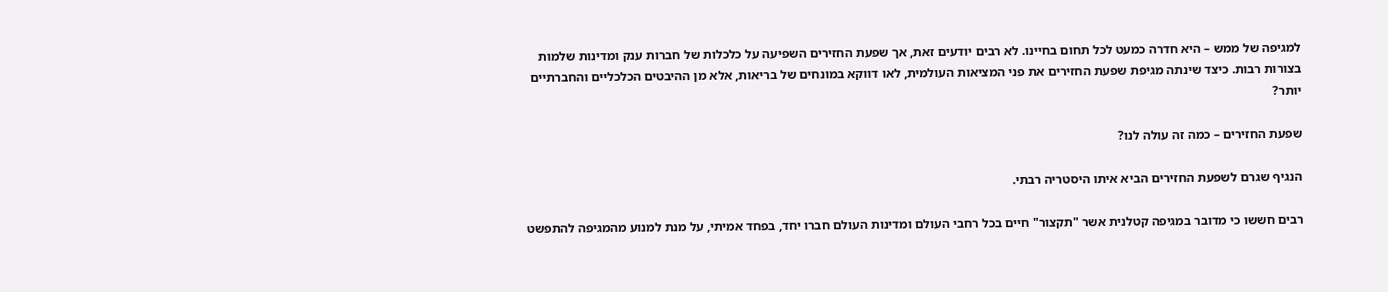למגיפה של ממש – היא חדרה כמעט לכל תחום בחיינו. לא רבים יודעים זאת, אך שפעת החזירים השפיעה על כלכלות של חברות ענק ומדינות שלמות בצורות רבות. כיצד שינתה מגיפת שפעת החזירים את פני המציאות העולמית, לאו דווקא במונחים של בריאות, אלא מן ההיבטים הכלכליים והחברתיים יותר?

שפעת החזירים – כמה זה עולה לנו?

הנגיף שגרם לשפעת החזירים הביא איתו היסטריה רבתי.

רבים חששו כי מדובר במגיפה קטלנית אשר "תקצור" חיים בכל רחבי העולם ומדינות העולם חברו יחד, בפחד אמיתי, על מנת למנוע מהמגיפה להתפשט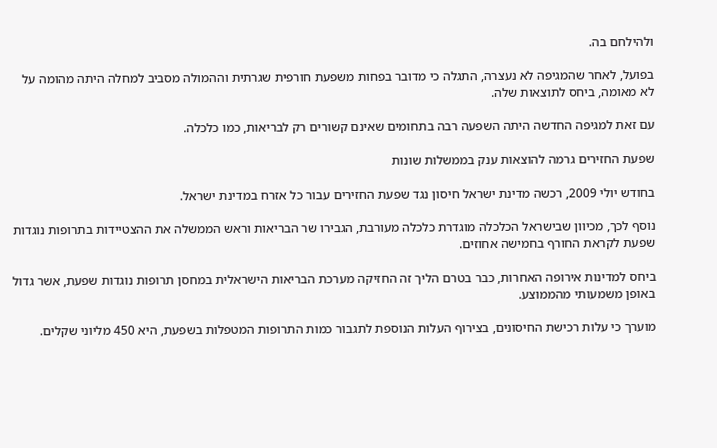ולהילחם בה.

בפועל, לאחר שהמגיפה לא נעצרה, התגלה כי מדובר בפחות משפעת חורפית שגרתית וההמולה מסביב למחלה היתה מהומה על לא מאומה, ביחס לתוצאות שלה.

עם זאת למגיפה החדשה היתה השפעה רבה בתחומים שאינם קשורים רק לבריאות, כמו כלכלה.

שפעת החזירים גרמה להוצאות ענק בממשלות שונות

בחודש יולי 2009, רכשה מדינת ישראל חיסון נגד שפעת החזירים עבור כל אזרח במדינת ישראל.

נוסף לכך, מכיוון שבישראל הכלכלה מוגדרת כלכלה מעורבת, הגבירו שר הבריאות וראש הממשלה את ההצטיידות בתרופות נוגדות שפעת לקראת החורף בחמישה אחוזים.

ביחס למדינות אירופה האחרות, כבר בטרם הליך זה החזיקה מערכת הבריאות הישראלית במחסן תרופות נוגדות שפעת, אשר גדול באופן משמעותי מהממוצע.

מוערך כי עלות רכישת החיסונים, בצירוף העלות הנוספת לתגבור כמות התרופות המטפלות בשפעת, היא 450 מליוני שקלים.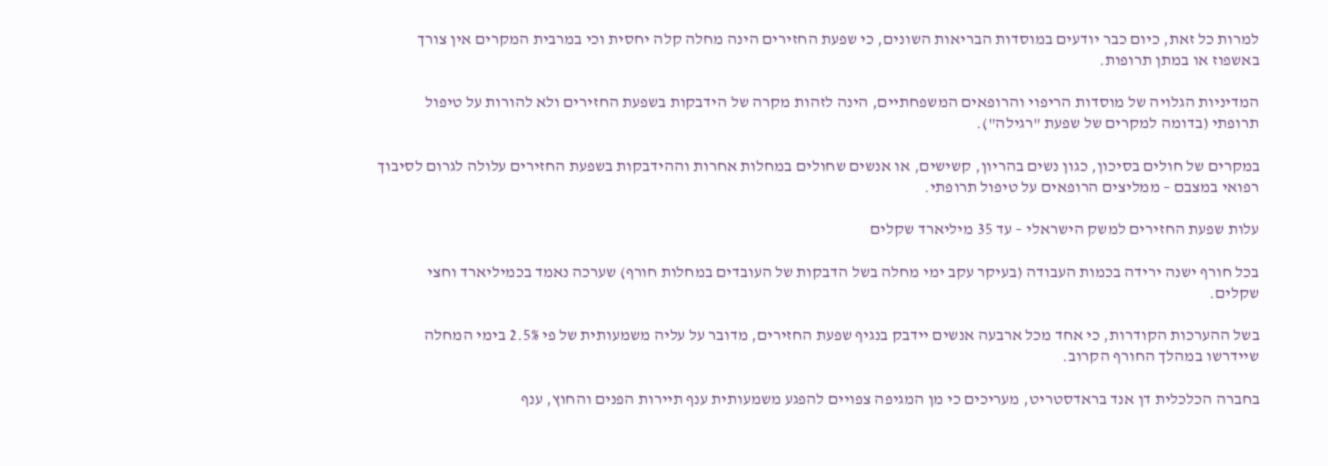למרות כל זאת, כיום כבר יודעים במוסדות הבריאות השונים, כי שפעת החזירים הינה מחלה קלה יחסית וכי במרבית המקרים אין צורך באשפוז או במתן תרופות.

המדיניות הגלויה של מוסדות הריפוי והרופאים המשפחתיים, הינה לזהות מקרה של הידבקות בשפעת החזירים ולא להורות על טיפול תרופתי (בדומה למקרים של שפעת "רגילה").

במקרים של חולים בסיכון, כגון נשים בהריון, קשישים, או אנשים שחולים במחלות אחרות וההידבקות בשפעת החזירים עלולה לגרום לסיבוך רפואי במצבם – ממליצים הרופאים על טיפול תרופתי.

עלות שפעת החזירים למשק הישראלי – עד 35 מיליארד שקלים

בכל חורף ישנה ירידה בכמות העבודה (בעיקר עקב ימי מחלה בשל הדבקות של העובדים במחלות חורף) שערכה נאמד בכמיליארד וחצי שקלים.

בשל ההערכות הקודרות, כי אחד מכל ארבעה אנשים יידבק בנגיף שפעת החזירים, מדובר על עליה משמעותית של פי 2.5% בימי המחלה שיידרשו במהלך החורף הקרוב.

בחברה הכלכלית דן אנד בראדסטריט, מעריכים כי מן המגיפה צפויים להפגע משמעותית ענף תיירות הפנים והחוץ, ענף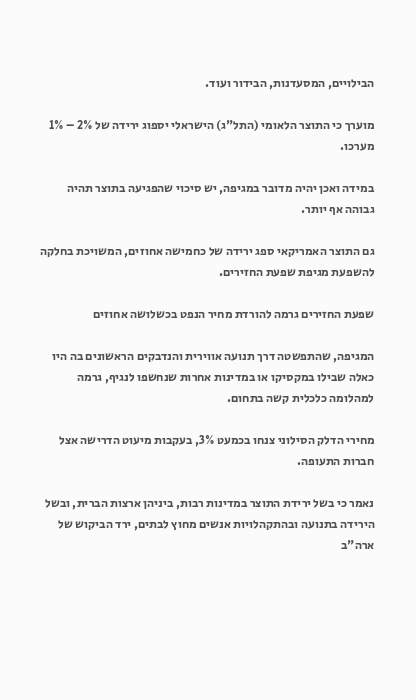הבילויים, המסעדנות, הבידור ועוד.

מוערך כי התוצר הלאומי (התל"ג) הישראלי יספוג ירידה של 2% – 1% מערכו.

במידה ואכן יהיה מדובר במגיפה, יש סיכוי שהפגיעה בתוצר תהיה גבוהה אף יותר.

גם התוצר האמריקאי ספג ירידה של כחמישה אחוזים, המשויכת בחלקה להשפעת מגיפת שפעת החזירים.

שפעת החזירים גרמה להורדת מחיר הנפט בכשלושה אחוזים

המגיפה, שהתפשטה דרך תנועה אווירית והנדבקים הראשונים בה היו כאלה שבילו במקסיקו או במדינות אחרות שנחשפו לנגיף, גרמה למהלומה כלכלית קשה בתחום.

מחירי הדלק הסילוני צנחו בכמעט 3%, בעקבות מיעוט הדרישה אצל חברות התעופה.

נאמר כי בשל ירידת התוצר במדינות רבות, ביניהן ארצות הברית, ובשל הירידה בתנועה ובהתקהלויות אנשים מחוץ לבתים, ירד הביקוש של ארה"ב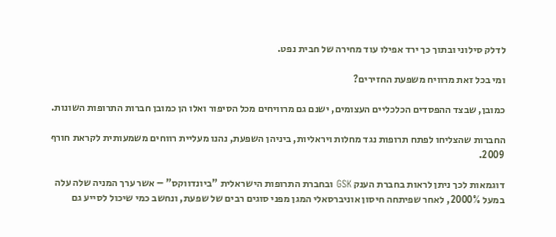לדלק סילוני ובתוך כך ירד אפילו עוד מחירה של חבית נפט.

ומי בכל זאת מרוויח משפעת החזירים?

כמובן, שבצד ההפסדים הכלכליים העצומים, ישנם גם מרוויחים מכל הסיפור ואלו הן כמובן חברות התרופות השונות.

החברות שהצליחו לפתח תרופות נגד מחלות ויראליות, ביניהן השפעת, נהנו מעליית רווחים משמעותית לקראת חורף 2009.

דוגמאות לכך ניתן לראות בחברת הענק GSK ובחברת התרופות הישראלית "ביונדווקס" – אשר ערך המניה שלה עלה במעל 2000%, לאחר שפיתחה חיסון אוניברסאלי המגן מפני סוגים רבים של שפעת, ונחשב כמי שיכול לסייע גם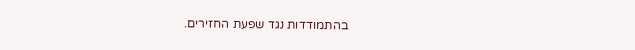בהתמודדות נגד שפעת החזירים.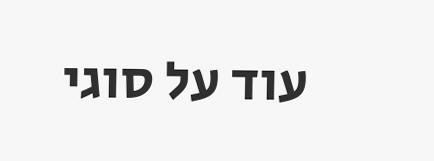עוד על סוגי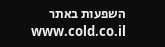השפעות באתר www.cold.co.il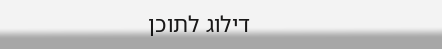דילוג לתוכן